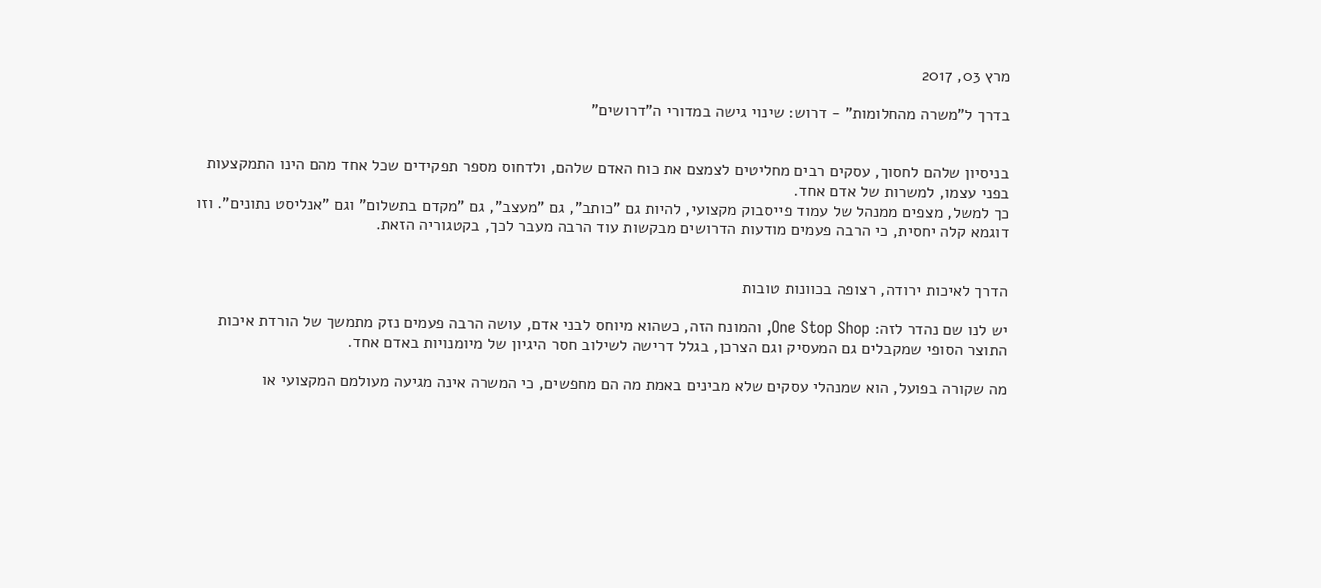מרץ 03, 2017

בדרך ל"משרה מהחלומות" - דרוש: שינוי גישה במדורי ה"דרושים"


בניסיון שלהם לחסוך, עסקים רבים מחליטים לצמצם את כוח האדם שלהם, ולדחוס מספר תפקידים שכל אחד מהם הינו התמקצעות בפני עצמו, למשרות של אדם אחד.
כך למשל, מצפים ממנהל של עמוד פייסבוק מקצועי, להיות גם "כותב", גם "מעצב", גם "מקדם בתשלום" וגם "אנליסט נתונים". וזו דוגמא קלה יחסית, כי הרבה פעמים מודעות הדרושים מבקשות עוד הרבה מעבר לכך, בקטגוריה הזאת.


הדרך לאיכות ירודה, רצופה בכוונות טובות

יש לנו שם נהדר לזה: One Stop Shop, והמונח הזה, כשהוא מיוחס לבני אדם, עושה הרבה פעמים נזק מתמשך של הורדת איכות התוצר הסופי שמקבלים גם המעסיק וגם הצרכן, בגלל דרישה לשילוב חסר היגיון של מיומנויות באדם אחד.

מה שקורה בפועל, הוא שמנהלי עסקים שלא מבינים באמת מה הם מחפשים, כי המשרה אינה מגיעה מעולמם המקצועי או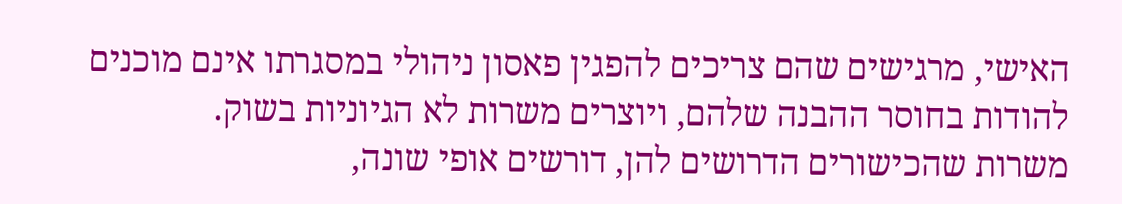האישי, מרגישים שהם צריכים להפגין פאסון ניהולי במסגרתו אינם מוכנים להודות בחוסר ההבנה שלהם, ויוצרים משרות לא הגיוניות בשוק.
משרות שהכישורים הדרושים להן, דורשים אופי שונה,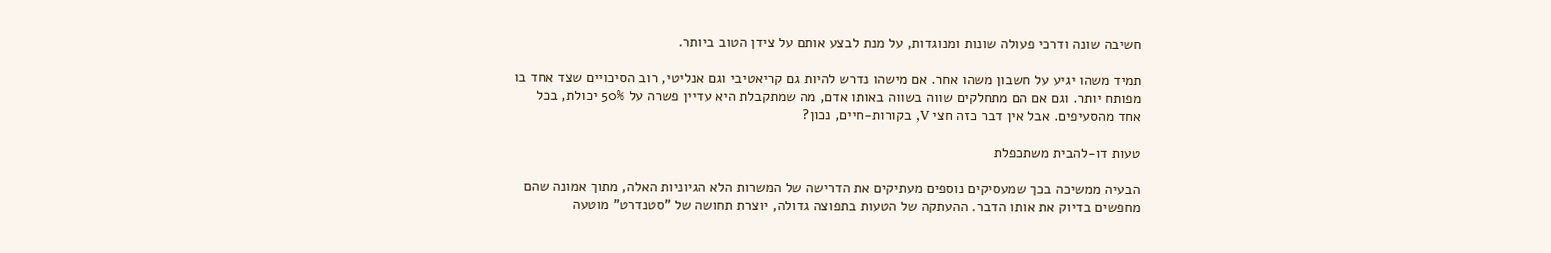חשיבה שונה ודרכי פעולה שונות ומנוגדות, על מנת לבצע אותם על צידן הטוב ביותר.

תמיד משהו יגיע על חשבון משהו אחר. אם מישהו נדרש להיות גם קריאטיבי וגם אנליטי, רוב הסיכויים שצד אחד בו מפותח יותר. וגם אם הם מתחלקים שווה בשווה באותו אדם, מה שמתקבלת היא עדיין פשרה על 50% יכולת, בכל אחד מהסעיפים. אבל אין דבר כזה חצי V, בקורות-חיים, נכון?

טעות דו-להבית משתכפלת

הבעיה ממשיכה בכך שמעסיקים נוספים מעתיקים את הדרישה של המשרות הלא הגיוניות האלה, מתוך אמונה שהם מחפשים בדיוק את אותו הדבר. ההעתקה של הטעות בתפוצה גדולה, יוצרת תחושה של "סטנדרט" מוטעה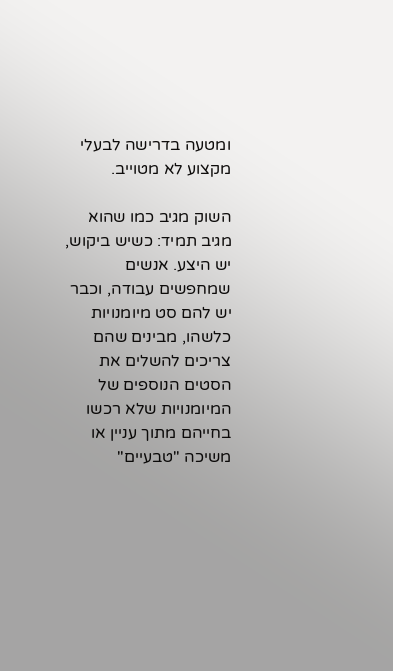ומטעה בדרישה לבעלי מקצוע לא מטוייב.

השוק מגיב כמו שהוא מגיב תמיד: כשיש ביקוש, יש היצע. אנשים שמחפשים עבודה, וכבר יש להם סט מיומנויות כלשהו, מבינים שהם צריכים להשלים את הסטים הנוספים של המיומנויות שלא רכשו בחייהם מתוך עניין או משיכה "טבעיים"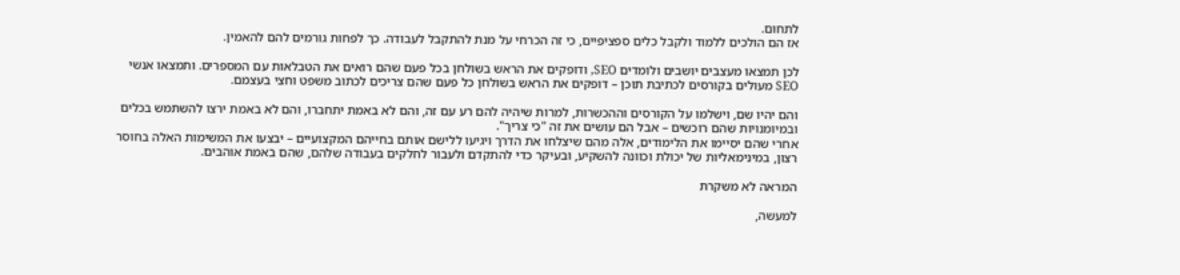לתחום.
אז הם הולכים ללמוד ולקבל כלים ספציפיים, כי זה הכרחי על מנת להתקבל לעבודה. כך לפחות גורמים להם להאמין.

לכן תמצאו מעצבים יושבים ולומדים SEO, ודופקים את הראש בשולחן בכל פעם שהם רואים את הטבלאות עם המספרים. ותמצאו אנשי SEO מעולים בקורסים לכתיבת תוכן – דופקים את הראש בשולחן כל פעם שהם צריכים לכתוב משפט וחצי בעצמם.

והם יהיו שם, וישלמו על הקורסים וההכשרות, למרות שיהיה להם רע עם זה, והם לא באמת יתחברו, והם לא באמת ירצו להשתמש בכלים ובמיומנויות שהם רוכשים – אבל הם עושים את זה "כי צריך".
אחרי שהם יסיימו את הלימודים, אלה מהם שיצלחו את הדרך ויגיעו ללישם אותם בחייהם המקצועיים – יבצעו את המשימות האלה בחוסר רצון, במינימאליות של יכולת וכוונה להשקיע, ובעיקר כדי להתקדם ולעבור לחלקים בעבודה שלהם, שהם באמת אוהבים.

המראה לא משקרת

למעשה,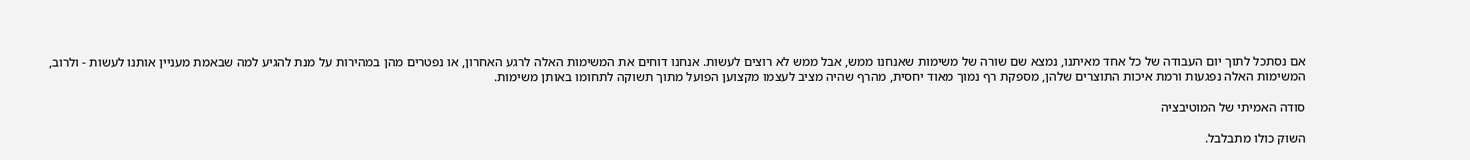אם נסתכל לתוך יום העבודה של כל אחד מאיתנו, נמצא שם שורה של משימות שאנחנו ממש, אבל ממש לא רוצים לעשות. אנחנו דוחים את המשימות האלה לרגע האחרון, או נפטרים מהן במהירות על מנת להגיע למה שבאמת מעניין אותנו לעשות - ולרוב, המשימות האלה נפגעות ורמת איכות התוצרים שלהן, מספקת רף נמוך מאוד יחסית, מהרף שהיה מציב לעצמו מקצוען הפועל מתוך תשוקה לתחומו באותן משימות.

סודה האמיתי של המוטיבציה

השוק כולו מתבלבל.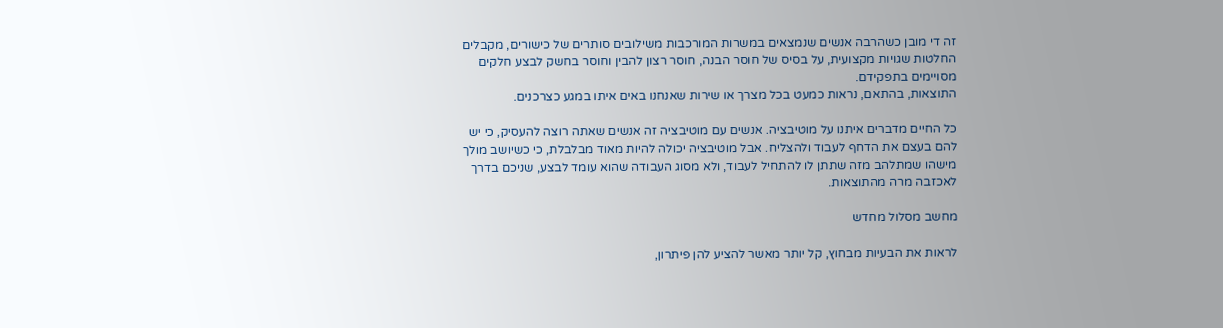זה די מובן כשהרבה אנשים שנמצאים במשרות המורכבות משילובים סותרים של כישורים, מקבלים החלטות שגויות מקצועית, על בסיס של חוסר הבנה, חוסר רצון להבין וחוסר בחשק לבצע חלקים מסויימים בתפקידם.
התוצאות, בהתאם, נראות כמעט בכל מצרך או שירות שאנחנו באים איתו במגע כצרכנים.

כל החיים מדברים איתנו על מוטיבציה. אנשים עם מוטיבציה זה אנשים שאתה רוצה להעסיק, כי יש להם בעצם את הדחף לעבוד ולהצליח. אבל מוטיבציה יכולה להיות מאוד מבלבלת, כי כשיושב מולך מישהו שמתלהב מזה שתתן לו להתחיל לעבוד, ולא מסוג העבודה שהוא עומד לבצע, שניכם בדרך לאכזבה מרה מהתוצאות.

מחשב מסלול מחדש

לראות את הבעיות מבחוץ, קל יותר מאשר להציע להן פיתרון,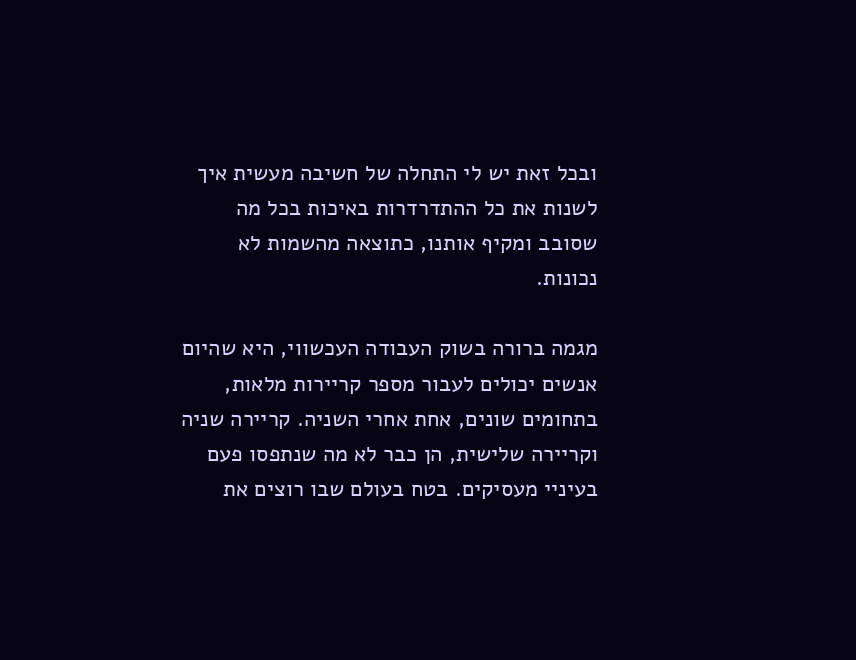ובכל זאת יש לי התחלה של חשיבה מעשית איך לשנות את כל ההתדרדרות באיכות בכל מה שסובב ומקיף אותנו, כתוצאה מהשמות לא נכונות.

מגמה ברורה בשוק העבודה העכשווי, היא שהיום אנשים יכולים לעבור מספר קריירות מלאות, בתחומים שונים, אחת אחרי השניה. קריירה שניה וקריירה שלישית, הן כבר לא מה שנתפסו פעם בעיניי מעסיקים. בטח בעולם שבו רוצים את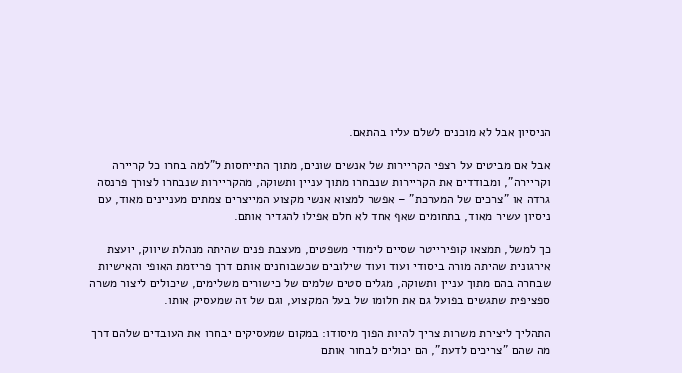הניסיון אבל לא מוכנים לשלם עליו בהתאם.

אבל אם מביטים על רצפי הקריירות של אנשים שונים, מתוך התייחסות ל"למה בחרו כל קריירה וקריירה", ומבודדים את הקריירות שנבחרו מתוך עניין ותשוקה, מהקריירות שנבחרו לצורך פרנסה גרדה או "צרכים של המערכת" – אפשר למצוא אנשי מקצוע המייצרים צמתים מעניינים מאוד, עם ניסיון עשיר מאוד, בתחומים שאף אחד לא חלם אפילו להגדיר אותם.

כך למשל, תמצאו קופירייטר שסיים לימודי משפטים, מעצבת פנים שהיתה מנהלת שיווק, יועצת אירגונית שהיתה מורה ביסודי ועוד ועוד שילובים שכשבוחנים אותם דרך פריזמת האופי והאישיות שבחרה בהם מתוך עניין ותשוקה, מגלים סטים שלמים של כישורים משלימים, שיכולים ליצור משרה ספציפית שתגשים בפועל גם את חלומו של בעל המקצוע, וגם של זה שמעסיק אותו.

התהליך ליצירת משרות צריך להיות הפוך מיסודו: במקום שמעסיקים יבחרו את העובדים שלהם דרך מה שהם "צריכים לדעת", הם יכולים לבחור אותם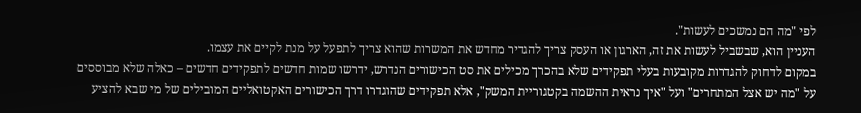לפי "מה הם נמשכים לעשות".
העניין הוא, שבשביל לעשות את זה, הארגון או העסק צריך להגדיר מחדש את המשרות שהוא צריך לתפעל על מנת לקיים את עצמו.
במקום לדחוק להגדרות מקובעות בעלי תפקידים שלא בהכרך מכילים את סט הכישורים הנדרש, ידרשו שמות חדשים לתפקידים חדשים – כאלה שלא מבוססים על "מה יש אצל המתחרים" ועל "איך נראית ההשמה בקטגוריית המשק", אלא תפקידים שהוגדרו דרך הכישורים האקטואליים המובילים של מי שבא להציע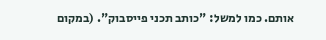אותם. כמו למשל: "כותב תכני פייסבוק". (במקום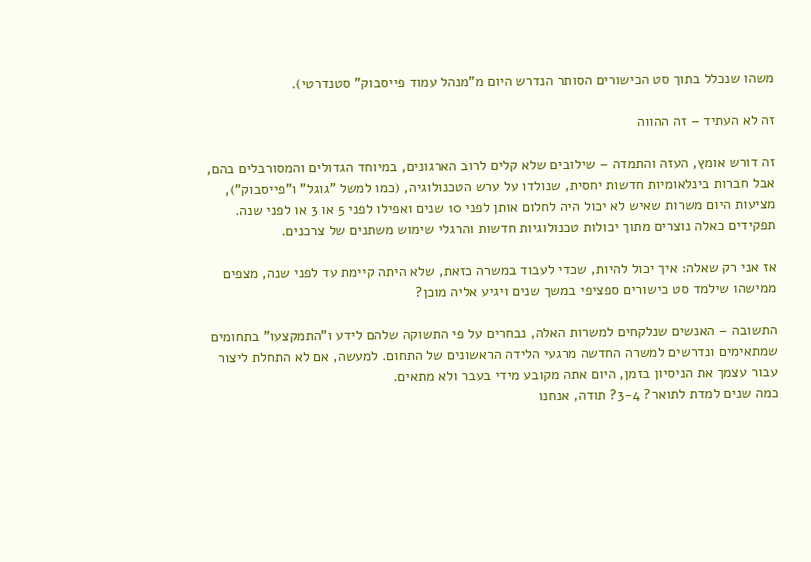משהו שנכלל בתוך סט הכישורים הסותר הנדרש היום מ"מנהל עמוד פייסבוק" סטנדרטי).

זה לא העתיד – זה ההווה

זה דורש אומץ, העזה והתמדה – שילובים שלא קלים לרוב הארגונים, במיוחד הגדולים והמסורבלים בהם, אבל חברות בינלאומיות חדשות יחסית, שנולדו על ערש הטכנולוגיה, (כמו למשל "גוגל" ו"פייסבוק"), מציעות היום משרות שאיש לא יכול היה לחלום אותן לפני 10 שנים ואפילו לפני 5 או 3 או לפני שנה. תפקידים כאלה נוצרים מתוך יכולות טכנולוגיות חדשות והרגלי שימוש משתנים של צרכנים.

אז אני רק שאלה: איך יכול להיות, שכדי לעבוד במשרה כזאת, שלא היתה קיימת עד לפני שנה, מצפים ממישהו שילמד סט כישורים ספציפי במשך שנים ויגיע אליה מוכן?

התשובה – האנשים שנלקחים למשרות האלה, נבחרים על פי התשוקה שלהם לידע ו"התמקצעו" בתחומים שמתאימים ונדרשים למשרה החדשה מרגעי הלידה הראשונים של התחום. למעשה, אם לא התחלת ליצור עבור עצמך את הניסיון בזמן, היום אתה מקובע מידי בעבר ולא מתאים.
כמה שנים למדת לתואר? 3-4? תודה, אנחנו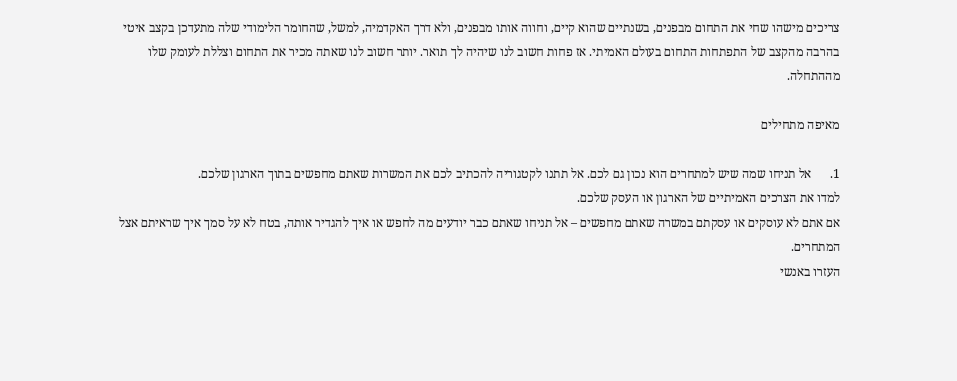צריכים מישהו שחי את התחום מבפנים, בשנתיים שהוא קיים, וחווה אותו מבפנים, ולא דרך האקדמיה, למשל, שהחומר הלימודי שלה מתעדכן בקצב איטי בהרבה מהקצב של התפתחות התחום בעולם האמיתי. אז פחות חשוב לנו שיהיה לך תואר. יותר חשוב לנו שאתה מכיר את התחום וצללת לעומק שלו מההתחלה.

מאיפה מתחילים

1.      אל תניחו שמה שיש למתחרים הוא נכון גם לכם. אל תתנו לקטגוריה להכתיב לכם את המשרות שאתם מחפשים בתוך הארגון שלכם.
למדו את הצרכים האמיתיים של הארגון או העסק שלכם.
אם אתם לא עוסקים או עסקתם במשרה שאתם מחפשים – אל תניחו שאתם כבר יודעים מה לחפש או איך להגדיר אותה, בטח לא על סמך איך שראיתם אצל המתחרים.
העזרו באנשי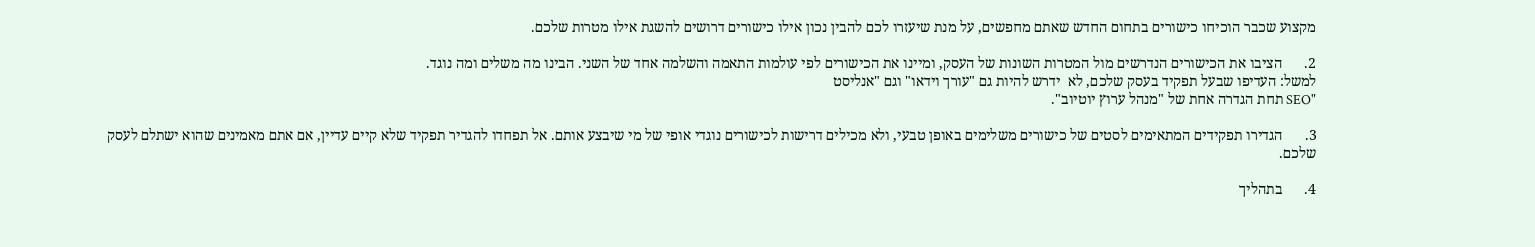מקצוע שכבר הוכיחו כישורים בתחום החדש שאתם מחפשים, על מנת שיעזרו לכם להבין נכון אילו כישורים דרושים להשגת אילו מטרות שלכם.

2.      הציבו את הכישורים הנדרשים מול המטרות השונות של העסק, ומיינו את הכישורים לפי עולמות התאמה והשלמה אחד של השני. הבינו מה משלים ומה נוגד.
למשל: העדיפו שבעל תפקיד בעסק שלכם, לא  ידרש להיות גם "עורך וידאו" וגם "אנליסט
"SEO תחת הגדרה אחת של "מנהל ערוץ יוטיוב".

3.      הגדירו תפקידים המתאימים לסטים של כישורים משלימים באופן טבעי, ולא מכילים דרישות לכישורים נוגדי אופי של מי שיבצע אותם. אל תפחדו להגדיר תפקיד שלא קיים עדיין, אם אתם מאמינים שהוא ישתלם לעסק שלכם.

4.      בתהליך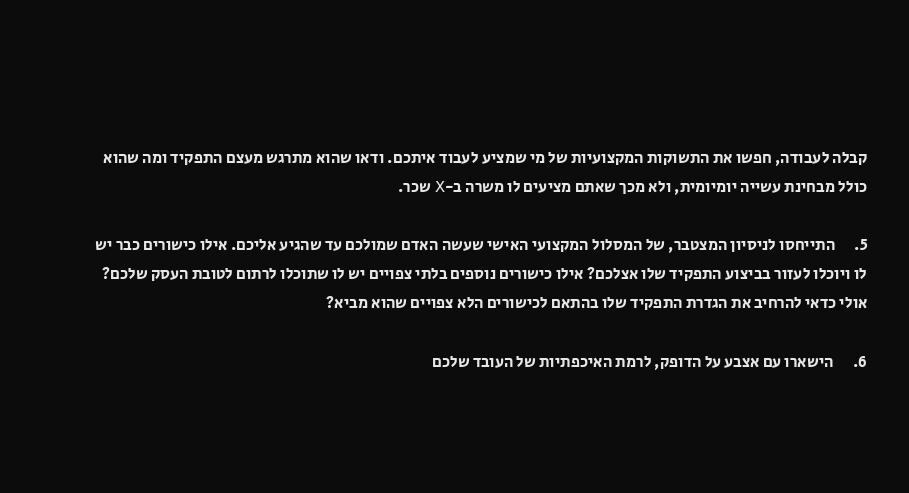קבלה לעבודה, חפשו את התשוקות המקצועיות של מי שמציע לעבוד איתכם. ודאו שהוא מתרגש מעצם התפקיד ומה שהוא כולל מבחינת עשייה יומיומית, ולא מכך שאתם מציעים לו משרה ב-X שכר.

5.      התייחסו לניסיון המצטבר, של המסלול המקצועי האישי שעשה האדם שמולכם עד שהגיע אליכם. אילו כישורים כבר יש לו ויוכלו לעזור בביצוע התפקיד שלו אצלכם? אילו כישורים נוספים בלתי צפויים יש לו שתוכלו לרתום לטובת העסק שלכם? אולי כדאי להרחיב את הגדרת התפקיד שלו בהתאם לכישורים הלא צפויים שהוא מביא?

6.      הישארו עם אצבע על הדופק, לרמת האיכפתיות של העובד שלכם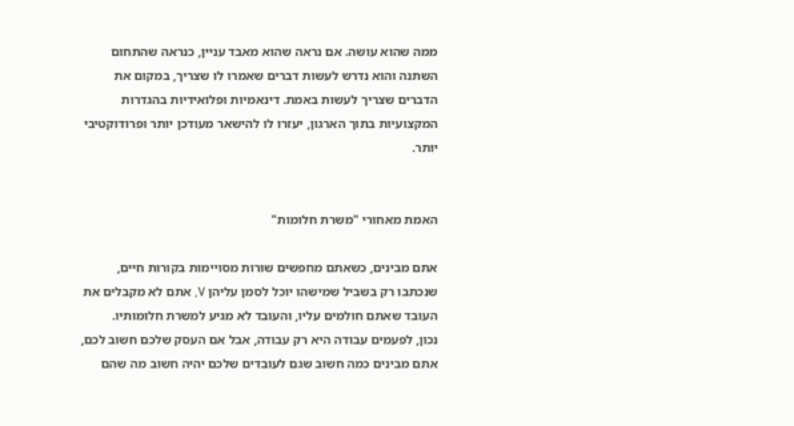ממה שהוא עושה. אם נראה שהוא מאבד עניין, כנראה שהתחום השתנה והוא נדרש לעשות דברים שאמרו לו שצריך, במקום את הדברים שצריך לעשות באמת. דינאמיות ופלואידיות בהגדרות המקצועיות בתוך הארגון, יעזרו לו להישאר מעודכן יותר ופרודוקטיבי יותר.


האמת מאחורי "משרת חלומות"

אתם מבינים, כשאתם מחפשים שורות מסויימות בקורות חיים, שנכתבו רק בשביל שמישהו יוכל לסמן עליהן V, אתם לא מקבלים את העובד שאתם חולמים עליו, והעובד לא מגיע למשרת חלומותיו.
נכון, לפעמים עבודה היא רק עבודה, אבל אם העסק שלכם חשוב לכם, אתם מבינים כמה חשוב שגם לעובדים שלכם יהיה חשוב מה שהם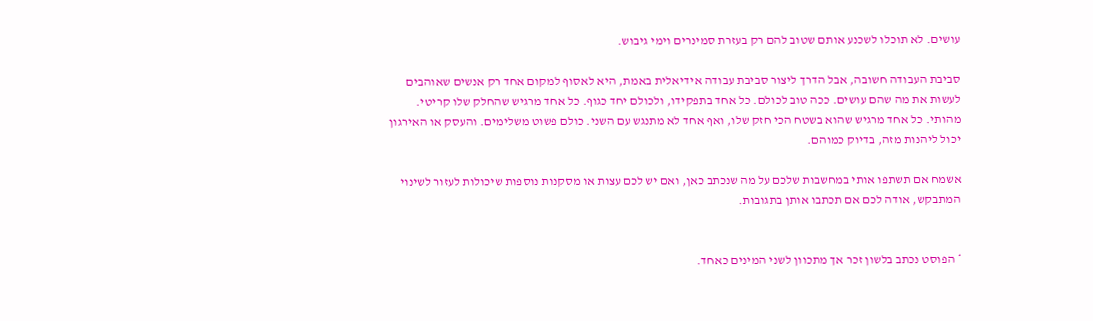עושים. לא תוכלו לשכנע אותם שטוב להם רק בעזרת סמינרים וימי גיבוש.

סביבת העבודה חשובה, אבל הדרך ליצור סביבת עבודה אידיאלית באמת, היא לאסוף למקום אחד רק אנשים שאוהבים לעשות את מה שהם עושים. ככה טוב לכולם. כל אחד בתפקידו, ולכולם יחד כגוף. כל אחד מרגיש שהחלק שלו קריטי. מהותי. כל אחד מרגיש שהוא בשטח הכי חזק שלו, ואף אחד לא מתנגש עם השני. כולם פשוט משלימים. והעסק או האירגון יכול ליהנות מזה, בדיוק כמוהם.

אשמח אם תשתפו אותי במחשבות שלכם על מה שנכתב כאן, ואם יש לכם עצות או מסקנות נוספות שיכולות לעזור לשינוי המתבקש, אודה לכם אם תכתבו אותן בתגובות.


* הפוסט נכתב בלשון זכר אך מתכוון לשני המינים כאחד.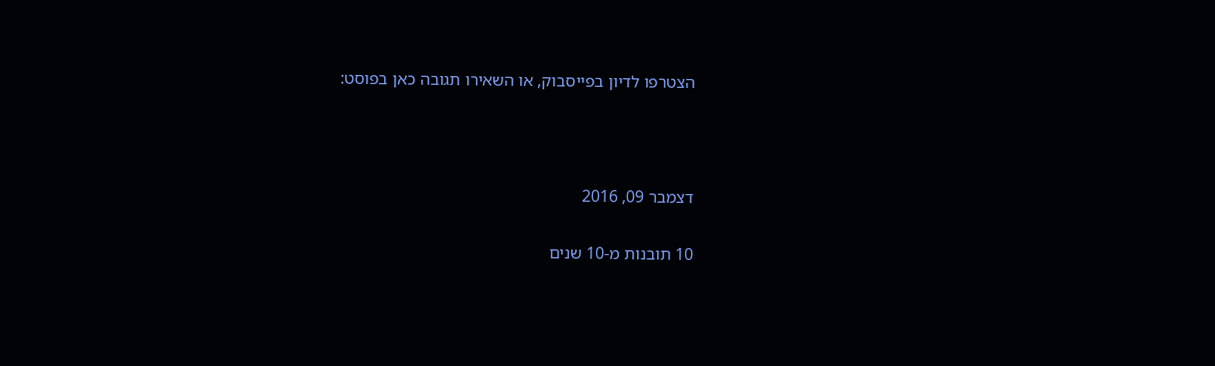הצטרפו לדיון בפייסבוק, או השאירו תגובה כאן בפוסט:



דצמבר 09, 2016

10 תובנות מ-10 שנים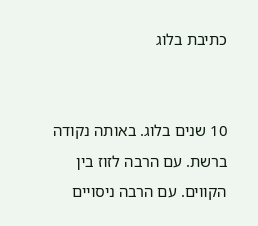כתיבת בלוג


10 שנים בלוג. באותה נקודה ברשת. עם הרבה לזוז בין הקווים. עם הרבה ניסויים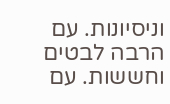וניסיונות. עם הרבה לבטים וחששות. עם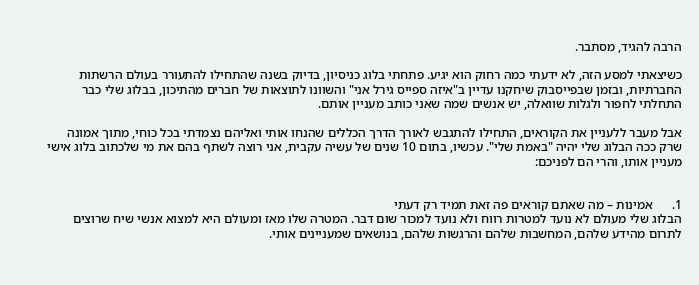הרבה להגיד, מסתבר.

כשיצאתי למסע הזה, לא ידעתי כמה רחוק הוא יגיע. פתחתי בלוג כניסיון, בדיוק בשנה שהתחילו להתעורר בעולם הרשתות החברתיות, ובזמן שבפייסבוק שיחקנו עדיין ב"איזה ספייס גירל אני" והשוונו לתוצאות של חברים מהתיכון, בבלוג שלי כבר התחלתי לחפור ולגלות שוואלה, יש אנשים שמה שאני כותב מעניין אותם.

אבל מעבר ללעניין את הקוראים, התחילו להתגבש לאורך הדרך הכללים שהנחו אותי ואליהם נצמדתי בכל כוחי, מתוך אמונה שרק ככה הבלוג שלי יהיה "באמת שלי". עכשיו, בתום 10 שנים של עשיה עקבית, אני רוצה לשתף בהם את מי שלכתוב בלוג אישי מעניין אותו, והרי הם לפניכם:


1.      אמינות – מה שאתם קוראים פה זאת תמיד רק דעתי
הבלוג שלי מעולם לא נועד למטרות רווח ולא נועד למכור שום דבר. המטרה שלו מאז ומעולם היא למצוא אנשי שיח שרוצים לתרום מהידע שלהם, המחשבות שלהם והרגשות שלהם, בנושאים שמעניינים אותי.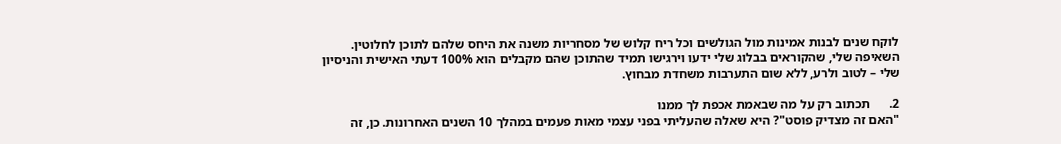לוקח שנים לבנות אמינות מול הגולשים וכל ריח קלוש של מסחריות משנה את היחס שלהם לתוכן לחלוטין. השאיפה שלי, שהקוראים בבלוג שלי ידעו וירגישו תמיד שהתוכן שהם מקבלים הוא 100% דעתי האישית והניסיון שלי – לטוב ולרע, ללא שום התערבות משחדת מבחוץ.

2.      תכתוב רק על מה שבאמת אכפת לך ממנו
"האם זה מצדיק פוסט"? היא שאלה שהעליתי בפני עצמי מאות פעמים במהלך 10 השנים האחרונות. כן, זה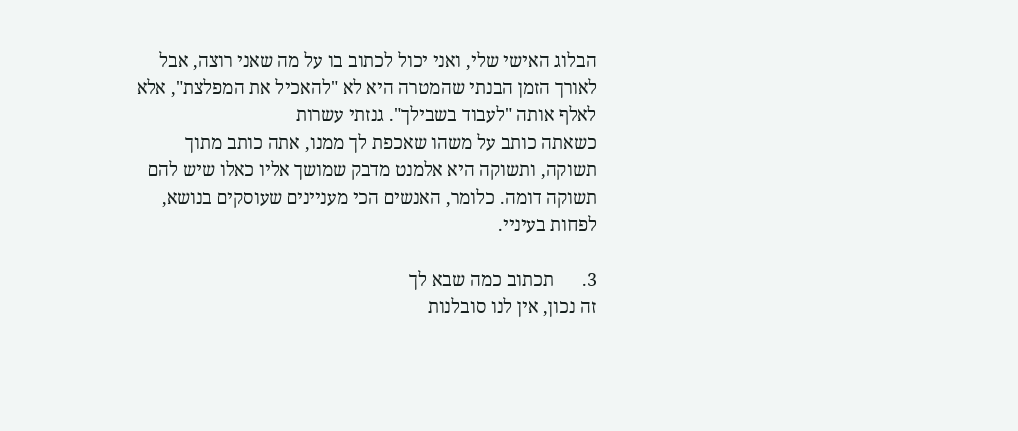הבלוג האישי שלי, ואני יכול לכתוב בו על מה שאני רוצה, אבל לאורך הזמן הבנתי שהמטרה היא לא "להאכיל את המפלצת", אלא לאלף אותה "לעבוד בשבילך". גנזתי עשרות
כשאתה כותב על משהו שאכפת לך ממנו, אתה כותב מתוך תשוקה, ותשוקה היא אלמנט מדבק שמושך אליו כאלו שיש להם תשוקה דומה. כלומר, האנשים הכי מעניינים שעוסקים בנושא, לפחות בעיניי.

3.      תכתוב כמה שבא לך
זה נכון, אין לנו סובלנות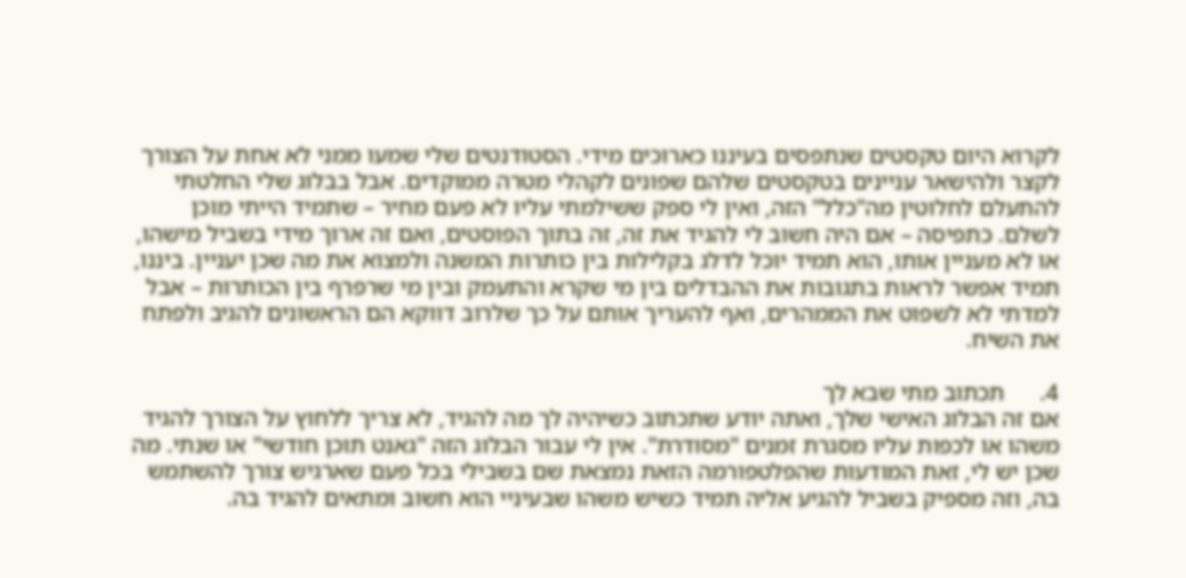לקרוא היום טקסטים שנתפסים בעיננו כארוכים מידי. הסטודנטים שלי שמעו ממני לא אחת על הצורך לקצר ולהישאר עניינים בטקסטים שלהם שפונים לקהלי מטרה ממוקדים. אבל בבלוג שלי החלטתי להתעלם לחלוטין מה"כלל" הזה, ואין לי ספק ששילמתי עליו לא פעם מחיר – שתמיד הייתי מוכן לשלם. כתפיסה – אם היה חשוב לי להגיד את זה, זה בתוך הפוסטים, ואם זה ארוך מידי בשביל מישהו, או לא מעניין אותו, הוא תמיד יוכל לדלג בקלילות בין כותרות המשנה ולמצוא את מה שכן יעניין. ביננו, תמיד אפשר לראות בתגובות את ההבדלים בין מי שקרא והתעמק ובין מי שרפרף בין הכותרות – אבל למדתי לא לשפוט את הממהרים, ואף להעריך אותם על כך שלרוב דווקא הם הראשונים להגיב ולפתח את השיח.

4.      תכתוב מתי שבא לך
אם זה הבלוג האישי שלך, ואתה יודע שתכתוב כשיהיה לך מה להגיד, לא צריך ללחוץ על הצורך להגיד משהו או לכפות עליו מסגרת זמנים "מסודרת". אין לי עבור הבלוג הזה "גאנט תוכן חודשי" או שנתי. מה שכן יש לי, זאת המודעות שהפלטפורמה הזאת נמצאת שם בשבילי בכל פעם שארגיש צורך להשתמש בה, וזה מספיק בשביל להגיע אליה תמיד כשיש משהו שבעיניי הוא חשוב ומתאים להגיד בה.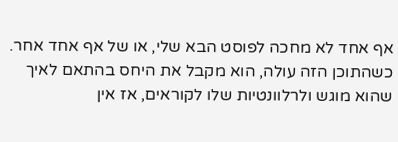אף אחד לא מחכה לפוסט הבא שלי, או של אף אחד אחר. כשהתוכן הזה עולה, הוא מקבל את היחס בהתאם לאיך שהוא מוגש ולרלוונטיות שלו לקוראים, אז אין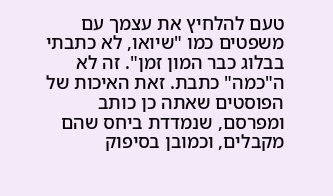טעם להלחיץ את עצמך עם משפטים כמו "שיואו, לא כתבתי בבלוג כבר המון זמן". זה לא ה"כמה" כתבת. זאת האיכות של הפוסטים שאתה כן כותב ומפרסם, שנמדדת ביחס שהם מקבלים, וכמובן בסיפוק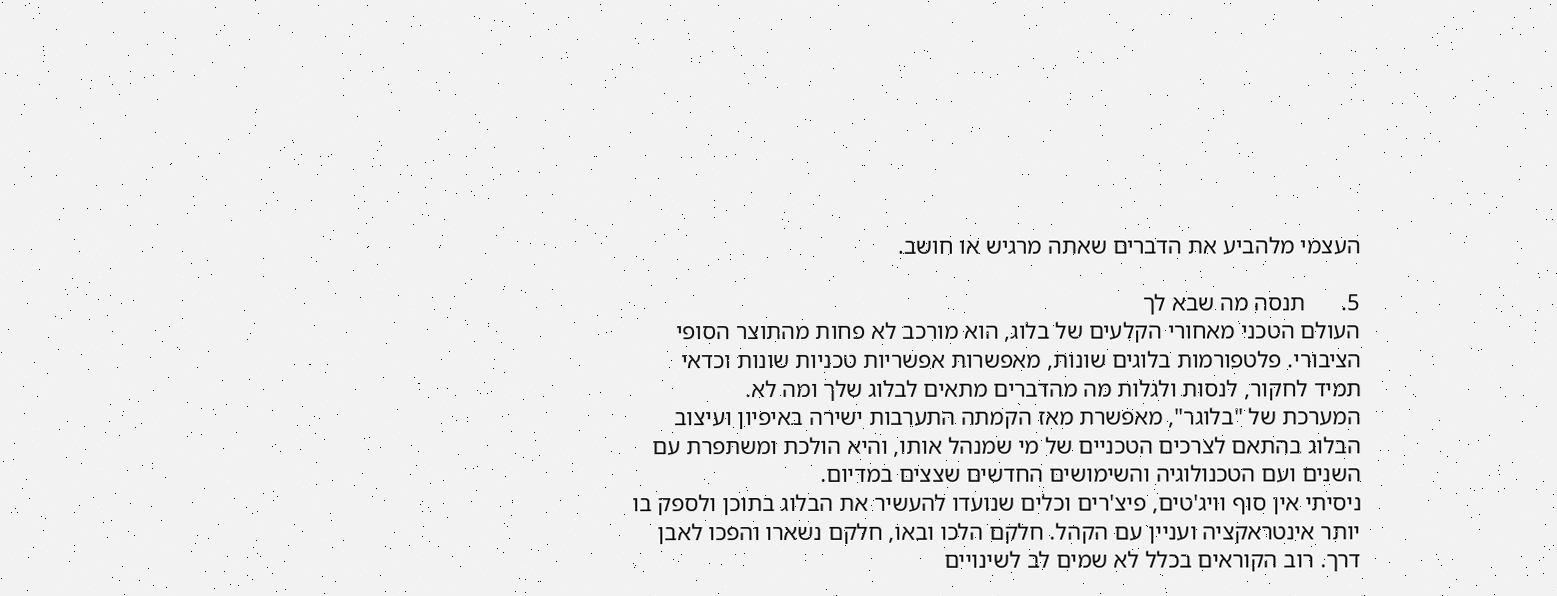העצמי מלהביע את הדברים שאתה מרגיש או חושב.

5.      תנסה מה שבא לך
העולם הטכני מאחורי הקלעים של בלוג, הוא מורכב לא פחות מהתוצר הסופי הציבורי. פלטפורמות בלוגים שונות, מאפשרות אפשריות טכניות שונות וכדאי תמיד לחקור, לנסות ולגלות מה מהדברים מתאים לבלוג שלך ומה לא.
המערכת של "בלוגר", מאפשרת מאז הקמתה התערבות ישירה באיפיון ועיצוב הבלוג בהתאם לצרכים הטכניים של מי שמנהל אותו, והיא הולכת ומשתפרת עם השנים ועם הטכנולוגיה והשימושים החדשים שצצים במדיום.
ניסיתי אין סוף וויג'טים, פיצ'רים וכלים שנועדו להעשיר את הבלוג בתוכן ולספק בו יותר אינטראקציה ועניין עם הקהל. חלקם הלכו ובאו, חלקם נשארו והפכו לאבן דרך. רוב הקוראים בכלל לא שמים לב לשינויים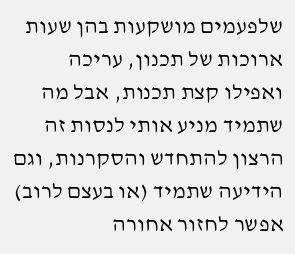שלפעמים מושקעות בהן שעות ארוכות של תכנון, עריכה ואפילו קצת תכנות, אבל מה שתמיד מניע אותי לנסות זה הרצון להתחדש והסקרנות, וגם הידיעה שתמיד (או בעצם לרוב) אפשר לחזור אחורה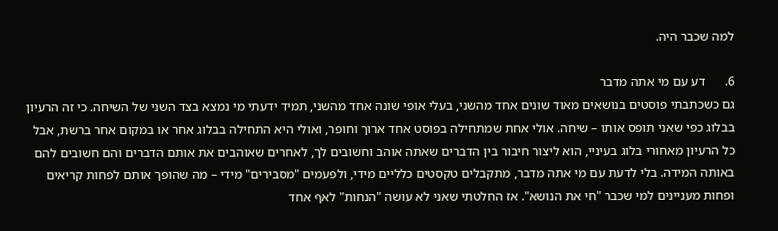למה שכבר היה.

6.      דע עם מי אתה מדבר
גם כשכתבתי פוסטים בנושאים מאוד שונים אחד מהשני, בעלי אופי שונה אחד מהשני, תמיד ידעתי מי נמצא בצד השני של השיחה. כי זה הרעיון בבלוג כפי שאני תופס אותו – שיחה. אולי אחת שמתחילה בפוסט אחד ארוך וחופר, ואולי היא התחילה בבלוג אחר או במקום אחר ברשת, אבל כל הרעיון מאחורי בלוג בעיניי, הוא ליצור חיבור בין הדברים שאתה אוהב וחשובים לך, לאחרים שאוהבים את אותם הדברים והם חשובים להם באותה המידה. בלי לדעת עם מי אתה מדבר, מתקבלים טקסטים כלליים מידי, ולפעמים "מסבירים" מידי – מה שהופך אותם לפחות קריאים ופחות מעניינים למי שכבר "חי את הנושא". אז החלטתי שאני לא עושה "הנחות" לאף אחד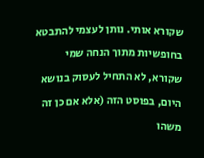שקורא אותי. נותן לעצמי להתבטא בחופשיות מתוך הנחה שמי שקורא, לא התחיל לעסוק בנושא היום, בפוסט הזה (אלא אם כן זה משהו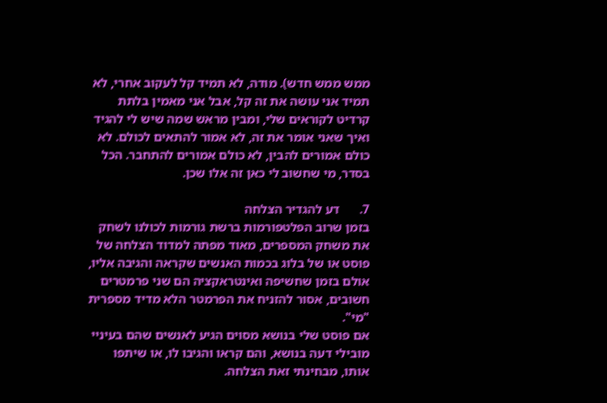ממש ממש חדש). מודה, לא תמיד קל לעקוב אחרי, לא תמיד אני עושה את זה קל, אבל אני מאמין בלתת קרדיט לקוראים שלי, ומבין מראש שמה שיש לי להגיד ואיך שאני אומר את זה, לא אמור להתאים לכולם. לא כולם אמורים להבין, לא כולם אמורים להתחבר. הכל בסדר, מי שחשוב לי כאן זה אלו שכן.

7.      דע להגדיר הצלחה
בזמן שרוב הפלטפורמות ברשת גורמות לכולנו לשחק את משחק המספרים, מאוד מפתה למדוד הצלחה של פוסט או של בלוג בכמות האנשים שקראה והגיבה אליו, אולם בזמן שחשיפה ואינטראקציה הם שני פרמטרים חשובים, אסור להזניח את הפרמטר הלא מדיד מספרית "מי".
אם פוסט שלי בנושא מסוים הגיע לאנשים שהם בעיניי מובילי דעה בנושא, והם קראו והגיבו לו, או שיתפו אותו, מבחינתי זאת הצלחה.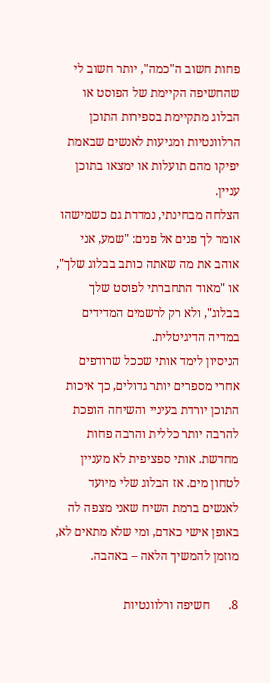פחות חשוב ה"כמה", יותר חשוב לי שהחשיפה הקיימת של הפוסט או הבלוג מתקיימת בספירות התוכן הרלוונטיות ומגיעות לאנשים שבאמת יפיקו מהם תועלות או ימצאו בתוכן עניין.
הצלחה מבחינתי, נמדדת גם כשמישהו אומר לך פנים אל פנים: "שמע, אני אוהב את מה שאתה כותב בבלוג שלך", או "מאוד התחברתי לפוסט שלך בבלוג", ולא רק לרשמים המדידים במדיה הדיגיטלית.
הניסיון לימד אותי שככל שרודפים אחרי מספרים יותר גדולים, כך איכות התוכן יורדת בעיניי והשיחה הופכת להרבה יותר כללית והרבה פחות מחדשת. אותי ספציפית לא מעניין לטחון מים. אז הבלוג שלי מיועד לאנשים ברמת השיח שאני מצפה לה באופן אישי כאדם, ומי שלא מתאים לא, מוזמן להמשיך הלאה – באהבה.

8.      חשיפה ורלוונטיות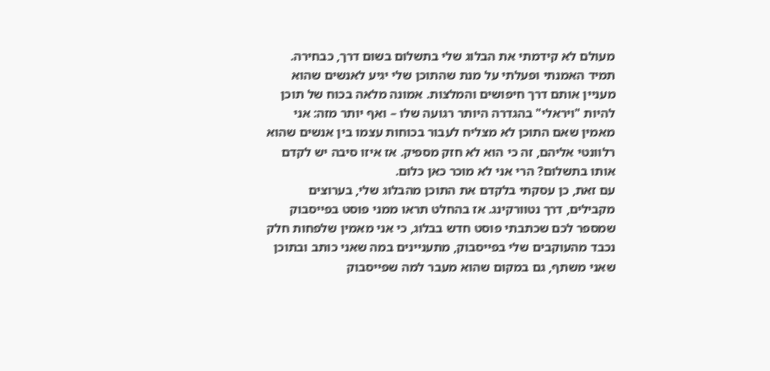מעולם לא קידמתי את הבלוג שלי בתשלום בשום דרך, כבחירה. תמיד האמנתי ופעלתי על מנת שהתוכן שלי יגיע לאנשים שהוא מעניין אותם דרך חיפושים והמלצות. אמונה מלאה בכוח של תוכן להיות "ויראלי" בהגדרה היותר רגועה שלו – ואף יותר מזה: אני מאמין שאם התוכן לא מצליח לעבור בכוחות עצמו בין אנשים שהוא רלוונטי אליהם, זה כי הוא לא חזק מספיק. אז איזו סיבה יש לקדם אותו בתשלום? הרי אני לא מוכר כאן כלום.
עם זאת, כן עסקתי בלקדם את התוכן מהבלוג שלי, בערוצים מקבילים, דרך נטוורקינג. אז בהחלט תראו ממני פוסט בפייסבוק שמספר לכם שכתבתי פוסט חדש בבלוג, כי אני מאמין שלפחות חלק נכבד מהעוקבים שלי בפייסבוק, מתעניינים במה שאני כותב ובתוכן שאני משתף, גם במקום שהוא מעבר למה שפייסבוק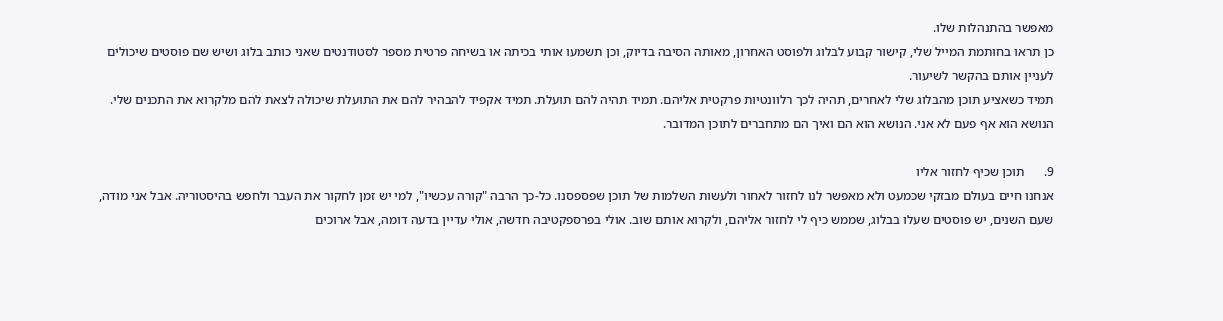מאפשר בהתנהלות שלו.
כן תראו בחותמת המייל שלי, קישור קבוע לבלוג ולפוסט האחרון, מאותה הסיבה בדיוק, וכן תשמעו אותי בכיתה או בשיחה פרטית מספר לסטודנטים שאני כותב בלוג ושיש שם פוסטים שיכולים לעניין אותם בהקשר לשיעור.
תמיד כשאציע תוכן מהבלוג שלי לאחרים, תהיה לכך רלוונטיות פרקטית אליהם. תמיד תהיה להם תועלת. תמיד אקפיד להבהיר להם את התועלת שיכולה לצאת להם מלקרוא את התכנים שלי. הנושא הוא אף פעם לא אני. הנושא הוא הם ואיך הם מתחברים לתוכן המדובר.

9.      תוכן שכיף לחזור אליו
אנחנו חיים בעולם מבזקי שכמעט ולא מאפשר לנו לחזור לאחור ולעשות השלמות של תוכן שפספסנו. כל-כך הרבה "קורה עכשיו", למי יש זמן לחקור את העבר ולחפש בהיסטוריה. אבל אני מודה, שעם השנים, יש פוסטים שעלו בבלוג, שממש כיף לי לחזור אליהם, ולקרוא אותם שוב. אולי בפרספקטיבה חדשה, אולי עדיין בדעה דומה, אבל ארוכים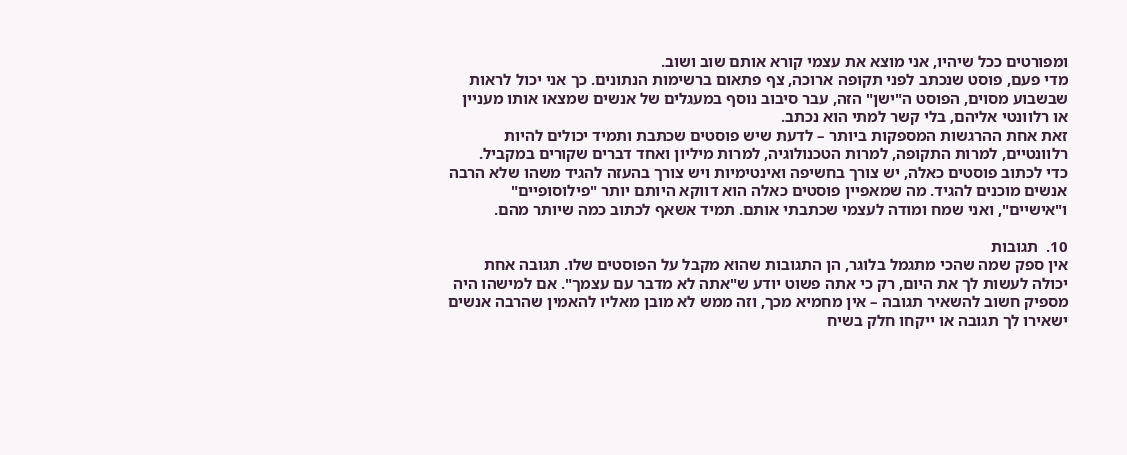ומפורטים ככל שיהיו, אני מוצא את עצמי קורא אותם שוב ושוב.
מדי פעם, פוסט שנכתב לפני תקופה ארוכה, צף פתאום ברשימות הנתונים. כך אני יכול לראות שבשבוע מסוים, הפוסט ה"ישן" הזה, עבר סיבוב נוסף במעגלים של אנשים שמצאו אותו מעניין או רלוונטי אליהם, בלי קשר למתי הוא נכתב.
זאת אחת ההרגשות המספקות ביותר – לדעת שיש פוסטים שכתבת ותמיד יכולים להיות רלוונטיים, למרות התקופה, למרות הטכנולוגיה, למרות מיליון ואחד דברים שקורים במקביל.
כדי לכתוב פוסטים כאלה, יש צורך בחשיפה ואינטימיות ויש צורך בהעזה להגיד משהו שלא הרבה אנשים מוכנים להגיד. מה שמאפיין פוסטים כאלה הוא דווקא היותם יותר "פילוסופיים" ו"אישיים", ואני שמח ומודה לעצמי שכתבתי אותם. תמיד אשאף לכתוב כמה שיותר מהם.

10.  תגובות
אין ספק שמה שהכי מתגמל בלוגר, הן התגובות שהוא מקבל על הפוסטים שלו. תגובה אחת יכולה לעשות לך את היום, רק כי אתה פשוט יודע ש"אתה לא מדבר עם עצמך". אם למישהו היה מספיק חשוב להשאיר תגובה – אין מחמיא מכך, וזה ממש לא מובן מאליו להאמין שהרבה אנשים ישאירו לך תגובה או ייקחו חלק בשיח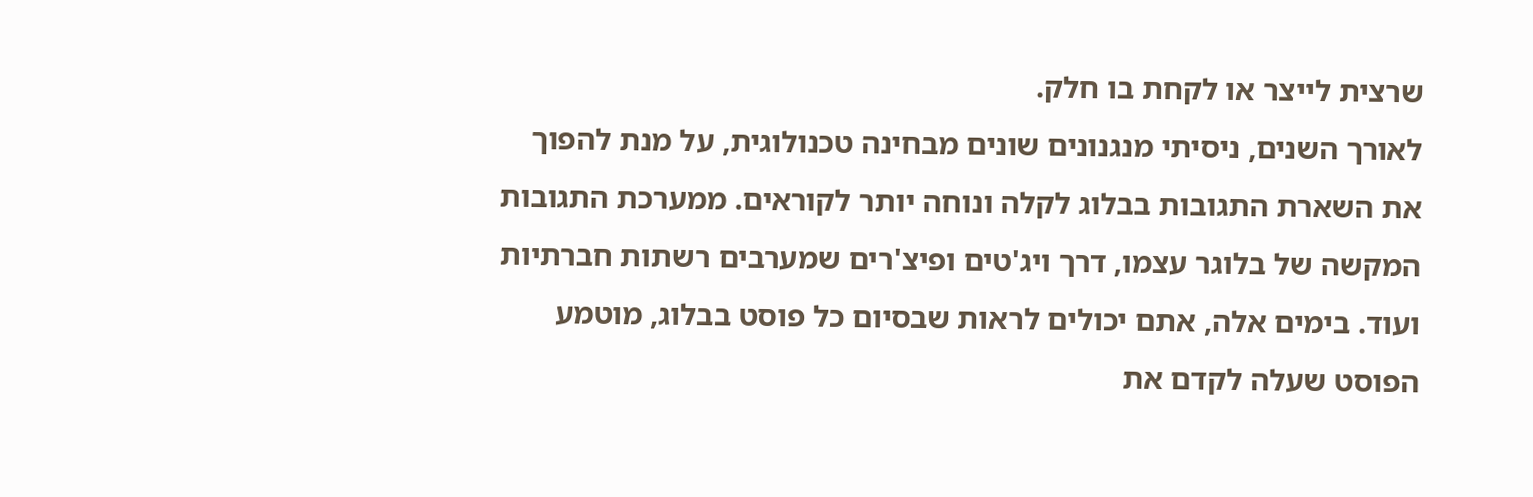שרצית לייצר או לקחת בו חלק.
לאורך השנים, ניסיתי מנגנונים שונים מבחינה טכנולוגית, על מנת להפוך את השארת התגובות בבלוג לקלה ונוחה יותר לקוראים. ממערכת התגובות המקשה של בלוגר עצמו, דרך ויג'טים ופיצ'רים שמערבים רשתות חברתיות ועוד. בימים אלה, אתם יכולים לראות שבסיום כל פוסט בבלוג, מוטמע הפוסט שעלה לקדם את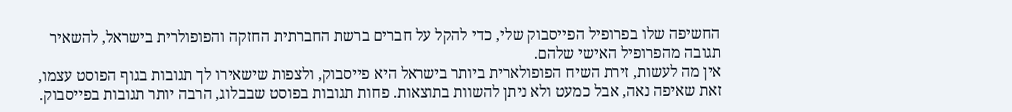החשיפה שלו בפרופיל הפייסבוק שלי, כדי להקל על חברים ברשת החברתית החזקה והפופולרית בישראל, להשאיר תגובה מהפרופיל האישי שלהם.
אין מה לעשות, זירת השיח הפופולארית ביותר בישראל היא פייסבוק, ולצפות שישאירו לך תגובות בגוף הפוסט עצמו, זאת שאיפה נאה, אבל כמעט ולא ניתן להשוות בתוצאות. פחות תגובות בפוסט שבבלוג, הרבה יותר תגובות בפייסבוק.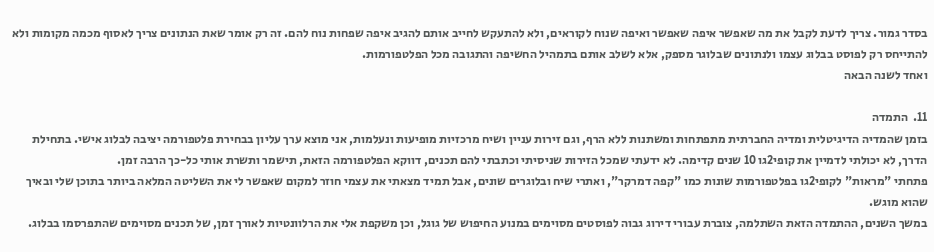בסדר גמור. צריך לדעת לקבל את מה שאפשר איפה שאפשר ואיפה שנוח לקוראים, ולא להתעקש לחייב אותם להגיב איפה שפחות נוח להם. זה רק אומר שאת הנתונים צריך לאסוף מכמה מקומות ולא להתייחס רק לפוסט בבלוג עצמו ולנתונים שבלוגר מספק, אלא לשלב אותם בתמהיל החשיפה והתגובה מכל הפלטפורמות.
ואחד לשנה הבאה

11.  התמדה
בזמן שהמדיה הדיגיטלית ומדיה החברתית מתפתחות ומשתנות ללא הרף, וגם זירות עניין ושיח מרכזיות מופיעות ונעלמות, אני מוצא ערך עליון בבחירת פלטפורמה יציבה לבלוג אישי. בתחילת הדרך, לא יכולתי לדמיין את קופי2גו 10 שנים קדימה. לא ידעתי שמכל הזירות שניסיתי וכתבתי להם תכנים, דווקא הפלטפורמה הזאת, תישמר ותשרת אותי כל-כך הרבה זמן.
פתחתי "מראות" לקופי2גו בפלטפורמות שונות כמו "קפה דמרקר", ואתרי שיח ובלוגרים שונים, אבל תמיד מצאתי את עצמי חוזר למקום שאפשר לי את השליטה המלאה ביותר בתוכן שלי ובאיך שהוא מוגש.
במשך השנים, ההתמדה הזאת השתלמה, צוברת עבורי דירוג גבוה לפוסטים מסוימים במנוע החיפוש של גוגל, וכן משקפת אלי את הרלוונטיות לאורך זמן, של תכנים מסוימים שהתפרסמו בבלוג.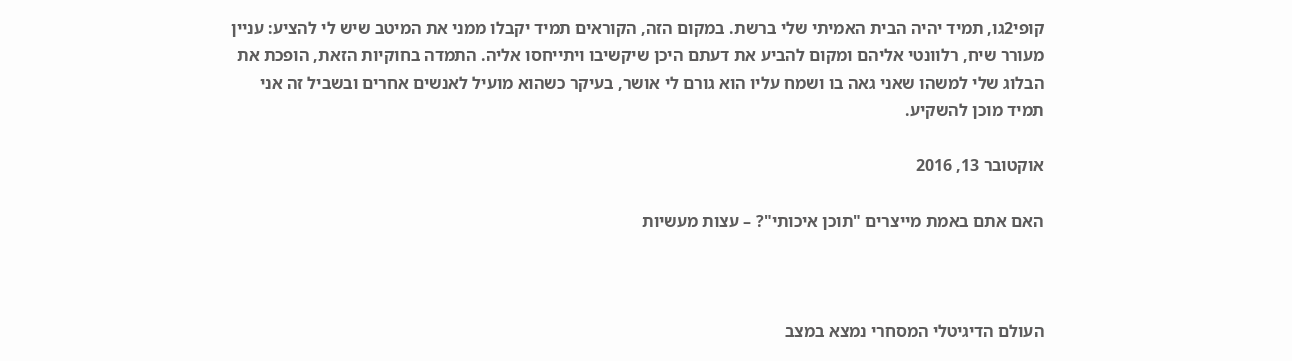קופי2גו, תמיד יהיה הבית האמיתי שלי ברשת. במקום הזה, הקוראים תמיד יקבלו ממני את המיטב שיש לי להציע: עניין מעורר שיח, רלוונטי אליהם ומקום להביע את דעתם היכן שיקשיבו ויתייחסו אליה. התמדה בחוקיות הזאת, הופכת את הבלוג שלי למשהו שאני גאה בו ושמח עליו הוא גורם לי אושר, בעיקר כשהוא מועיל לאנשים אחרים ובשביל זה אני תמיד מוכן להשקיע.

אוקטובר 13, 2016

האם אתם באמת מייצרים "תוכן איכותי"? – עצות מעשיות



העולם הדיגיטלי המסחרי נמצא במצב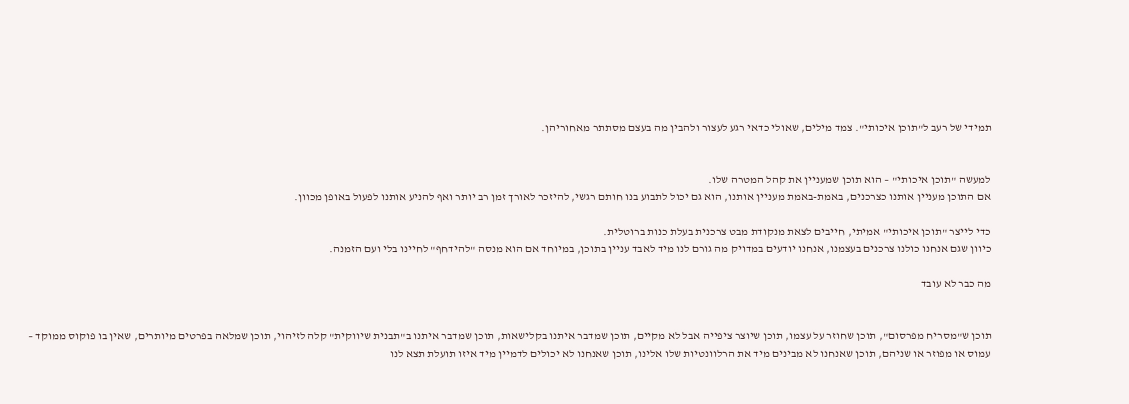תמידי של רעב ל"תוכן איכותי". צמד מילים, שאולי כדאי רגע לעצור ולהבין מה בעצם מסתתר מאחוריהן.


למעשה "תוכן איכותי" – הוא תוכן שמעניין את קהל המטרה שלו.
אם התוכן מעניין אותנו כצרכנים, באמת-באמת מעניין אותנו, הוא גם יכול לתבוע בנו חותם רגשי, להיזכר לאורך זמן רב יותר ואף להניע אותנו לפעול באופן מכוון.

כדי לייצר "תוכן איכותי" אמיתי, חייבים לצאת מנקודת מבט צרכנית בעלת כנות ברוטלית.
כיוון שגם אנחנו כולנו צרכנים בעצמנו, אנחנו יודעים במדויק מה גורם לנו מיד לאבד עניין בתוכן, במיוחד אם הוא מנסה "להידחף" לחיינו בלי ועם הזמנה.

מה כבר לא עובד


תוכן ש"מסריח מפרסום", תוכן שחוזר על עצמו, תוכן שיוצר ציפייה אבל לא מקיים, תוכן שמדבר איתנו בקלישאות, תוכן שמדבר איתנו ב"תבנית שיווקית" קלה לזיהוי, תוכן שמלאה בפרטים מיותרים, שאין בו פוקוס ממוקד – עמוס או מפוזר או שניהם, תוכן שאנחנו לא מבינים מיד את הרלוונטיות שלו אלינו, תוכן שאנחנו לא יכולים לדמיין מיד איזו תועלת תצא לנו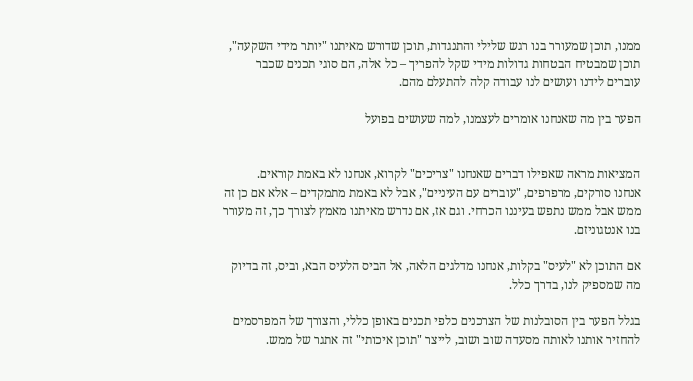ממנו, תוכן שמעורר בנו רגש שלילי והתנגדות, תוכן שדורש מאיתנו "יותר מידי השקעה", תוכן שמבטיח הבטחות גדולות מידי שקל להפריך – כל אלה, הם סוגי תכנים שכבר עוברים לידנו ועושים לנו עבודה קלה להתעלם מהם.

הפער בין מה שאנחנו אומרים לעצמנו, למה שעושים בפועל


המציאות מראה שאפילו דברים שאנחנו "צריכים" לקרוא, אנחנו לא באמת קוראים.
אנחנו סורקים, מרפרפים, "עוברים עם העיניים", אבל לא באמת מתמקדים – אלא אם כן זה ממש אבל ממש נתפש בעיננו הכרחי. וגם אז, אם נדרש מאיתנו מאמץ לצורך כך, זה מעורר בנו אנטגוניזם.

אם התוכן לא "לעיס" בקלות, אנחנו מדלגים הלאה, אל הביס הלעיס הבא, וביס, זה בדיוק מה שמספיק לנו, בדרך כלל.

בגלל הפער בין הסובלנות של הצרכנים כלפי תכנים באופן כללי, והצורך של המפרסמים להחזיר אותנו לאותה מסעדה שוב ושוב, לייצר "תוכן איכותי" זה אתגר של ממש.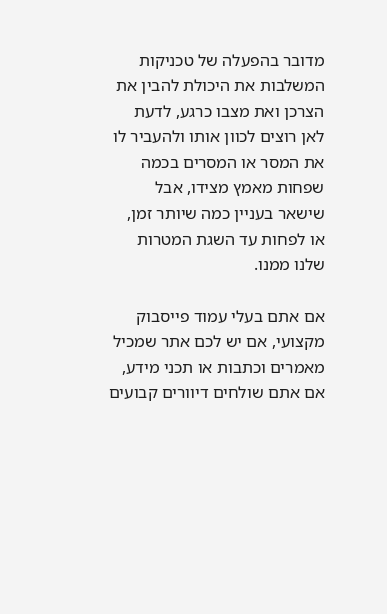מדובר בהפעלה של טכניקות המשלבות את היכולת להבין את הצרכן ואת מצבו כרגע, לדעת לאן רוצים לכוון אותו ולהעביר לו את המסר או המסרים בכמה שפחות מאמץ מצידו, אבל שישאר בעניין כמה שיותר זמן, או לפחות עד השגת המטרות שלנו ממנו.

אם אתם בעלי עמוד פייסבוק מקצועי, אם יש לכם אתר שמכיל מאמרים וכתבות או תכני מידע, אם אתם שולחים דיוורים קבועים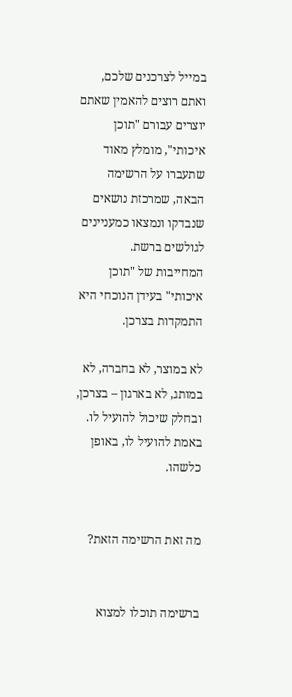במייל לצרכנים שלכם, ואתם רוצים להאמין שאתם יוצרים עבורם "תוכן איכותי", מומלץ מאוד שתעברו על הרשימה הבאה, שמרכזת נושאים שנבדקו ונמצאו כמעניינים לגולשים ברשת.
המחייבות של "תוכן איכותי" בעידן הנוכחי היא התמקדות בצרכן.

לא במוצר, לא בחברה, לא במותג, לא בארגון – בצרכן, ובחלק שיכול להועיל לו. באמת להועיל לו, באופן כלשהו.


מה זאת הרשימה הזאת?


ברשימה תוכלו למצוא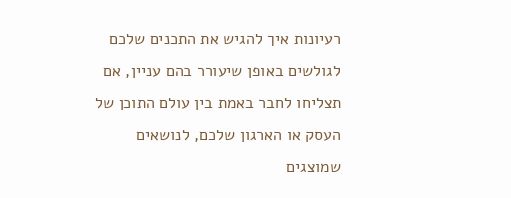רעיונות איך להגיש את התכנים שלכם לגולשים באופן שיעורר בהם עניין, אם תצליחו לחבר באמת בין עולם התוכן של העסק או הארגון שלכם, לנושאים שמוצגים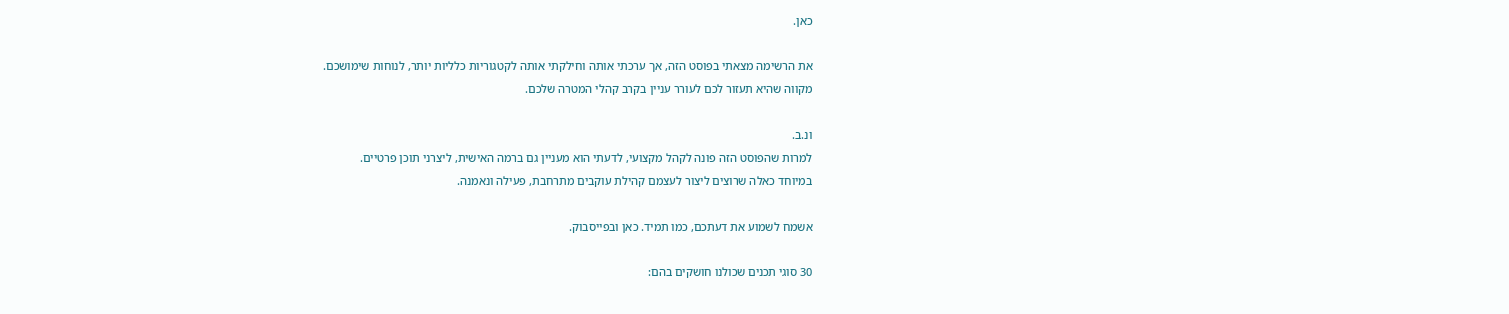כאן.

את הרשימה מצאתי בפוסט הזה, אך ערכתי אותה וחילקתי אותה לקטגוריות כלליות יותר, לנוחות שימושכם.
מקווה שהיא תעזור לכם לעורר עניין בקרב קהלי המטרה שלכם.

ונ.ב.
למרות שהפוסט הזה פונה לקהל מקצועי, לדעתי הוא מעניין גם ברמה האישית, ליצרני תוכן פרטיים.
במיוחד כאלה שרוצים ליצור לעצמם קהילת עוקבים מתרחבת, פעילה ונאמנה.

אשמח לשמוע את דעתכם, כמו תמיד. כאן ובפייסבוק.

30 סוגי תכנים שכולנו חושקים בהם: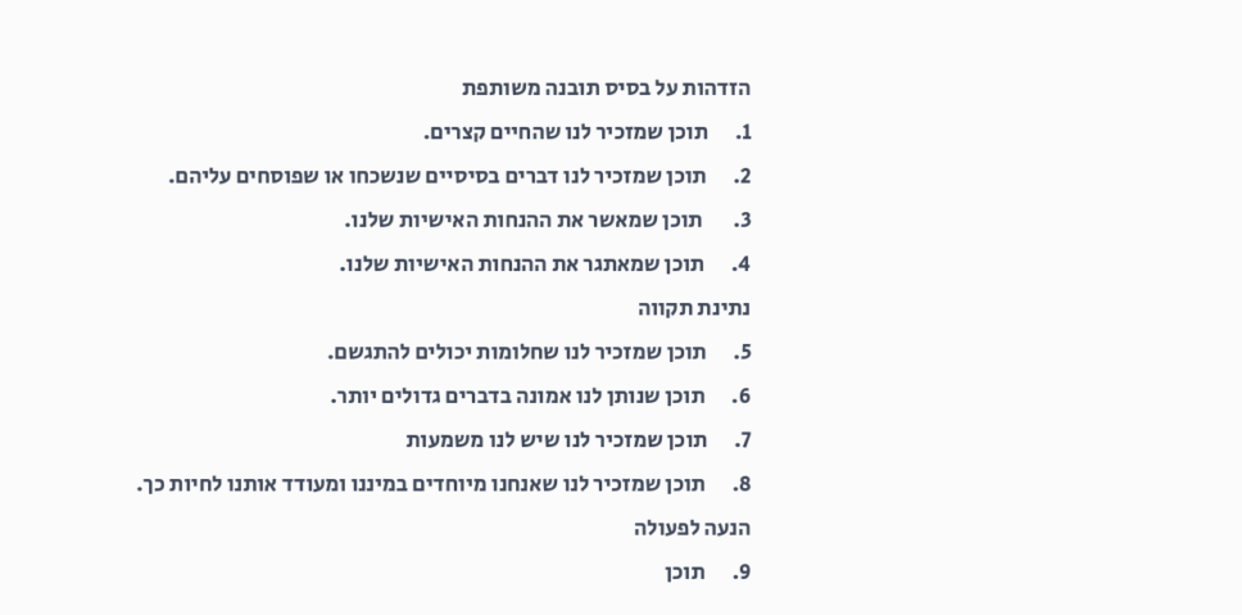הזדהות על בסיס תובנה משותפת
1.      תוכן שמזכיר לנו שהחיים קצרים.
2.      תוכן שמזכיר לנו דברים בסיסיים שנשכחו או שפוסחים עליהם.
3.       תוכן שמאשר את ההנחות האישיות שלנו.
4.      תוכן שמאתגר את ההנחות האישיות שלנו.
נתינת תקווה
5.      תוכן שמזכיר לנו שחלומות יכולים להתגשם.
6.      תוכן שנותן לנו אמונה בדברים גדולים יותר.
7.      תוכן שמזכיר לנו שיש לנו משמעות
8.      תוכן שמזכיר לנו שאנחנו מיוחדים במיננו ומעודד אותנו לחיות כך.
הנעה לפעולה
9.      תוכן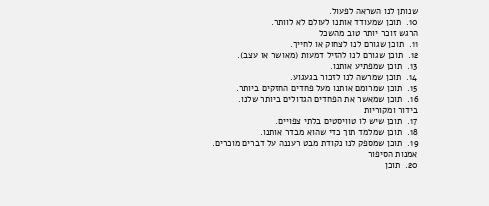שנותן לנו השראה לפעול.
10.  תוכן שמעודד אותנו לעולם לא לוותר.
הרגש זוכר יותר טוב מהשכל
11.  תוכן שגורם לנו לצחוק או לחייך.
12.  תוכן שגורם לנו להזיל דמעות (מאושר או עצב).
13.  תוכן שמפתיע אותנו.
14.  תוכן שמרשה לנו לזכור בגעגוע.
15.  תוכן שמרומם אותנו מעל פחדים החזקים ביותר.
16.  תוכן שמאשר את הפחדים הגדולים ביותר שלנו.
בידור ומקוריות
17.  תוכן שיש לו טוויסטים בלתי צפויים.
18.  תוכן שמלמד תוך כדי שהוא מבדר אותנו.
19.  תוכן שמספק לנו נקודת מבט רעננה על דברים מוכרים.
אמנות הסיפור
20.  תוכן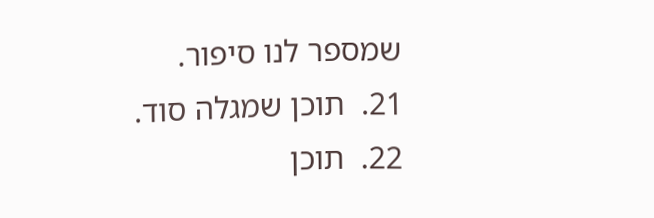שמספר לנו סיפור.
21.  תוכן שמגלה סוד.
22.  תוכן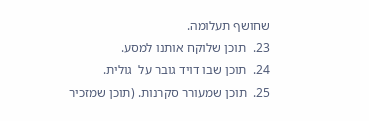שחושף תעלומה.
23.  תוכן שלוקח אותנו למסע.
24.  תוכן שבו דויד גובר על  גולית.
25.  תוכן שמעורר סקרנות. (תוכן שמזכיר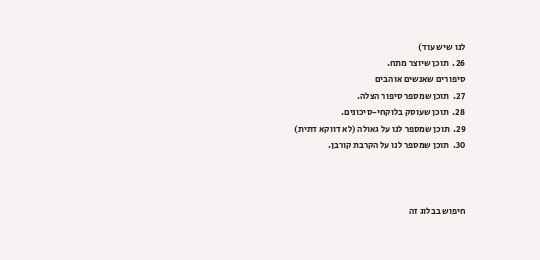לנו שיש עוד)
26.  תוכן שיוצר מתח.
סיפורים שאנשים אוהבים
27.  תוכן שמספר סיפור הצלה.
28.  תוכן שעוסק בלוקחי-סיכונים.
29.  תוכן שמספר לנו על גאולה (לא דווקא דתית)
30.  תוכן שמספר לנו על הקרבת קורבן.



חיפוש בבלוג זה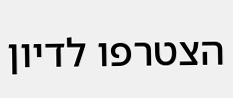הצטרפו לדיון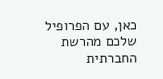כאן, עם הפרופיל שלכם מהרשת החברתית